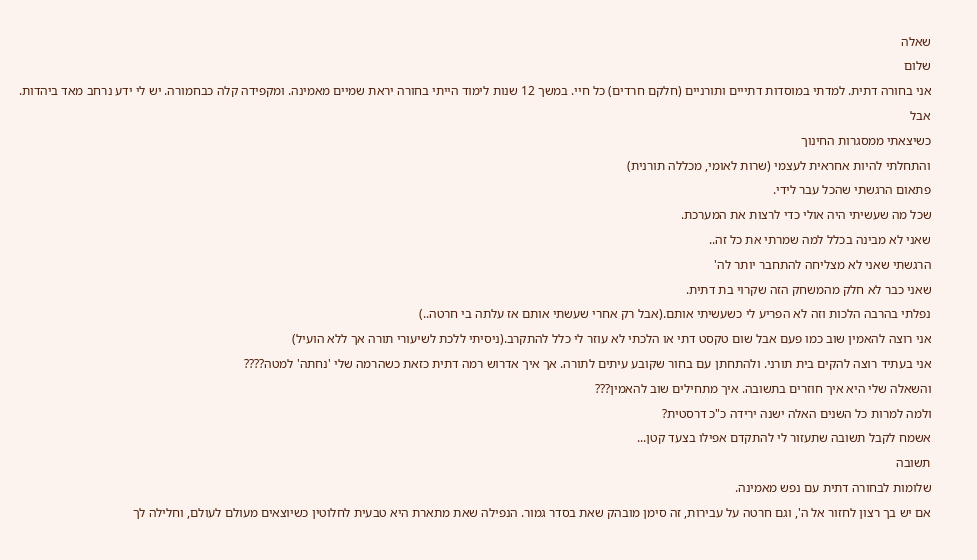שאלה
שלום
אני בחורה דתית. למדתי במוסדות דתייים ותורניים (חלקם חרדים) כל חיי. במשך 12 שנות לימוד הייתי בחורה יראת שמיים מאמינה. ומקפידה קלה כבחמורה. יש לי ידע נרחב מאד ביהדות.
אבל
כשיצאתי ממסגרות החינוך
והתחלתי להיות אחראית לעצמי (שרות לאומי, מכללה תורנית)
פתאום הרגשתי שהכל עבר לידי.
שכל מה שעשיתי היה אולי כדי לרצות את המערכת.
שאני לא מבינה בכלל למה שמרתי את כל זה..
הרגשתי שאני לא מצליחה להתחבר יותר לה'
שאני כבר לא חלק מהמשחק הזה שקרוי בת דתית.
נפלתי בהרבה הלכות וזה לא הפריע לי כשעשיתי אותם.(אבל רק אחרי שעשתי אותם אז עלתה בי חרטה..)
אני רוצה להאמין שוב כמו פעם אבל שום טקסט דתי או הלכתי לא עוזר לי כלל להתקרב.(ניסיתי ללכת לשיעורי תורה אך ללא הועיל)
אני בעתיד רוצה להקים בית תורני. ולהתחתן עם בחור שקובע עיתים לתורה. אך איך אדרוש רמה דתית כזאת כשהרמה שלי 'נחתה' למטה????
והשאלה שלי היא איך חוזרים בתשובה. איך מתחילים שוב להאמין???
ולמה למרות כל השנים האלה ישנה ירידה כ"כ דרסטית?
אשמח לקבל תשובה שתעזור לי להתקדם אפילו בצעד קטן...
תשובה
שלומות לבחורה דתית עם נפש מאמינה.
אם יש בך רצון לחזור אל ה', וגם חרטה על עבירות, זה סימן מובהק שאת בסדר גמור. הנפילה שאת מתארת היא טבעית לחלוטין כשיוצאים מעולם לעולם, וחלילה לך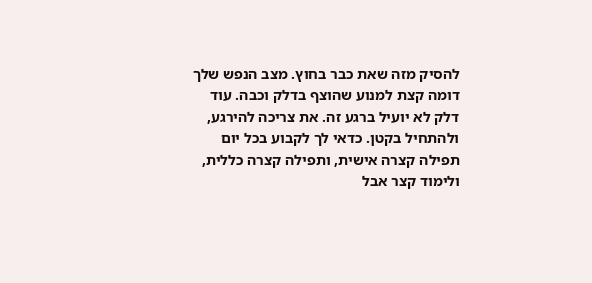להסיק מזה שאת כבר בחוץ. מצב הנפש שלך דומה קצת למנוע שהוצף בדלק וכבה. עוד דלק לא יועיל ברגע זה. את צריכה להירגע, ולהתחיל בקטן. כדאי לך לקבוע בכל יום תפילה קצרה אישית, ותפילה קצרה כללית, ולימוד קצר אבל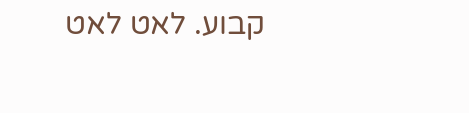קבוע. לאט לאט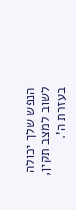הנפש שלך יכולה לשוב למצב תקין, בעזרת ה'.